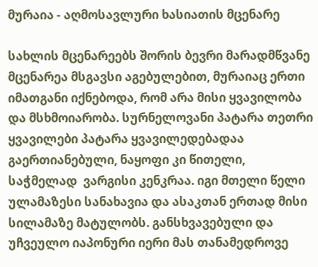მურაია - აღმოსავლური ხასიათის მცენარე

სახლის მცენარეებს შორის ბევრი მარადმწვანე მცენარეა მსგავსი აგებულებით, მურაიაც ერთი იმათგანი იქნებოდა, რომ არა მისი ყვავილობა და მსხმოიარობა. სურნელოვანი პატარა თეთრი ყვავილები პატარა ყვავილედებადაა გაერთიანებული, ნაყოფი კი წითელი, საჭმელად  ვარგისი კენკრაა. იგი მთელი წელი ულამაზესი სანახავია და ასაკთან ერთად მისი სილამაზე მატულობს. განსხვავებული და უჩვეულო იაპონური იერი მას თანამედროვე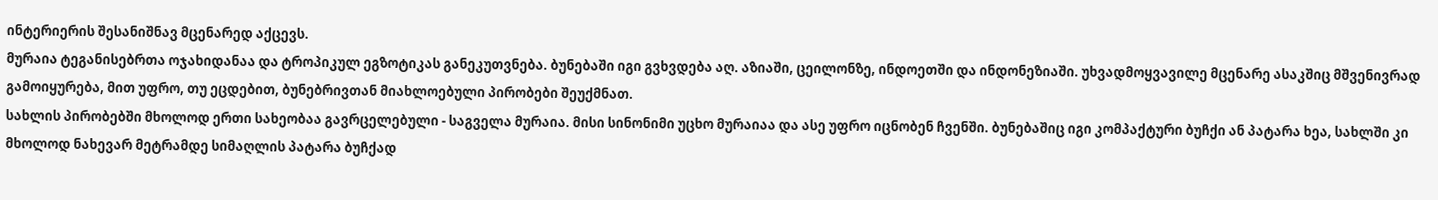ინტერიერის შესანიშნავ მცენარედ აქცევს.
მურაია ტეგანისებრთა ოჯახიდანაა და ტროპიკულ ეგზოტიკას განეკუთვნება. ბუნებაში იგი გვხვდება აღ. აზიაში, ცეილონზე, ინდოეთში და ინდონეზიაში. უხვადმოყვავილე მცენარე ასაკშიც მშვენივრად გამოიყურება, მით უფრო, თუ ეცდებით, ბუნებრივთან მიახლოებული პირობები შეუქმნათ.
სახლის პირობებში მხოლოდ ერთი სახეობაა გავრცელებული - საგველა მურაია. მისი სინონიმი უცხო მურაიაა და ასე უფრო იცნობენ ჩვენში. ბუნებაშიც იგი კომპაქტური ბუჩქი ან პატარა ხეა, სახლში კი მხოლოდ ნახევარ მეტრამდე სიმაღლის პატარა ბუჩქად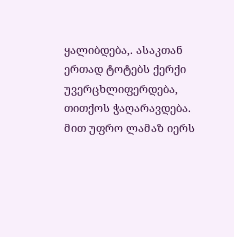ყალიბდება,. ასაკთან ერთად ტოტებს ქერქი უვერცხლიფერდება, თითქოს ჭაღარავდება. მით უფრო ლამაზ იერს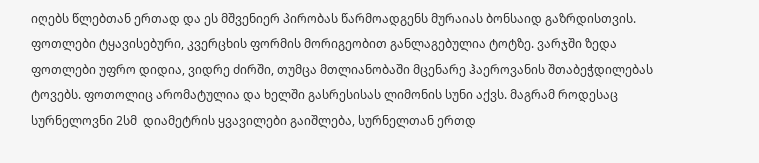იღებს წლებთან ერთად და ეს მშვენიერ პირობას წარმოადგენს მურაიას ბონსაიდ გაზრდისთვის.
ფოთლები ტყავისებური, კვერცხის ფორმის მორიგეობით განლაგებულია ტოტზე. ვარჯში ზედა ფოთლები უფრო დიდია, ვიდრე ძირში, თუმცა მთლიანობაში მცენარე ჰაეროვანის შთაბეჭდილებას ტოვებს. ფოთოლიც არომატულია და ხელში გასრესისას ლიმონის სუნი აქვს. მაგრამ როდესაც სურნელოვნი 2სმ  დიამეტრის ყვავილები გაიშლება, სურნელთან ერთდ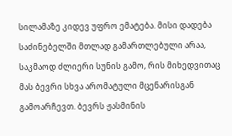სილამაზე კიდევ უფრო ემატება. მისი დადება საძინებელში მთლად გამართლებული არაა, საკმაოდ ძლიერი სუნის გამო, რის მიხედვითაც მას ბევრი სხვა არომატული მცენარისგან გამოარჩევთ. ბევრს ჟასმინის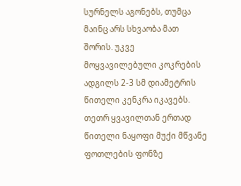სურნელს აგონებს, თუმცა მაინც არს სხვაობა მათ შორის. უკვე მოყვავილებული კოკრების ადგილს 2-3 სმ დიამეტრის წითელი კენკრა იკავებს. თეთრ ყვავილთან ერთად წითელი ნაყოფი მუქი მწვანე ფოთლების ფონზე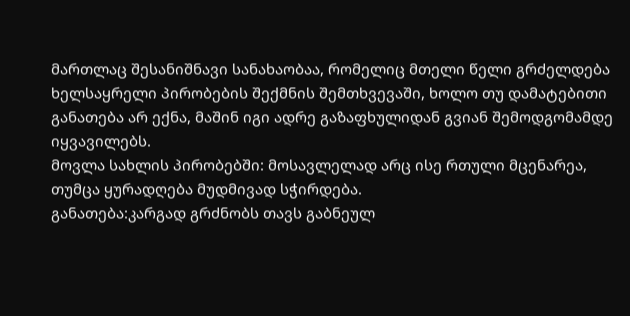მართლაც შესანიშნავი სანახაობაა, რომელიც მთელი წელი გრძელდება ხელსაყრელი პირობების შექმნის შემთხვევაში, ხოლო თუ დამატებითი განათება არ ექნა, მაშინ იგი ადრე გაზაფხულიდან გვიან შემოდგომამდე იყვავილებს.
მოვლა სახლის პირობებში: მოსავლელად არც ისე რთული მცენარეა, თუმცა ყურადღება მუდმივად სჭირდება.
განათება:კარგად გრძნობს თავს გაბნეულ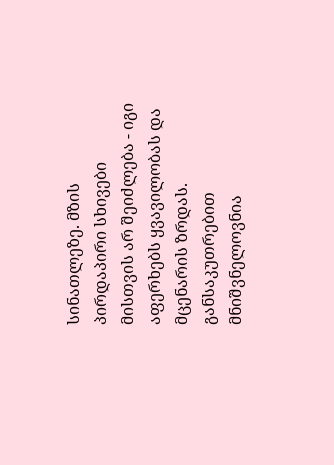სინათლეზე. მზის პირდაპირი სხივები მისთვის არ შეიძლება - იგი აფერხებს ყვავილობას და მცენარის ზრდას. განსაკუთრებით მნიშვნელოვნია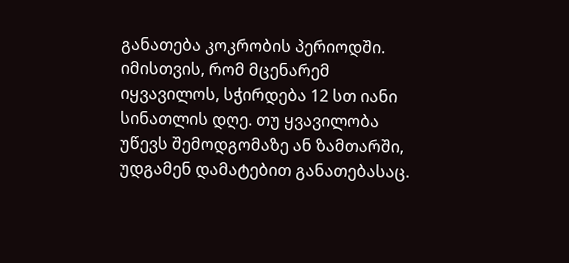განათება კოკრობის პერიოდში. იმისთვის, რომ მცენარემ იყვავილოს, სჭირდება 12 სთ იანი სინათლის დღე. თუ ყვავილობა უწევს შემოდგომაზე ან ზამთარში, უდგამენ დამატებით განათებასაც.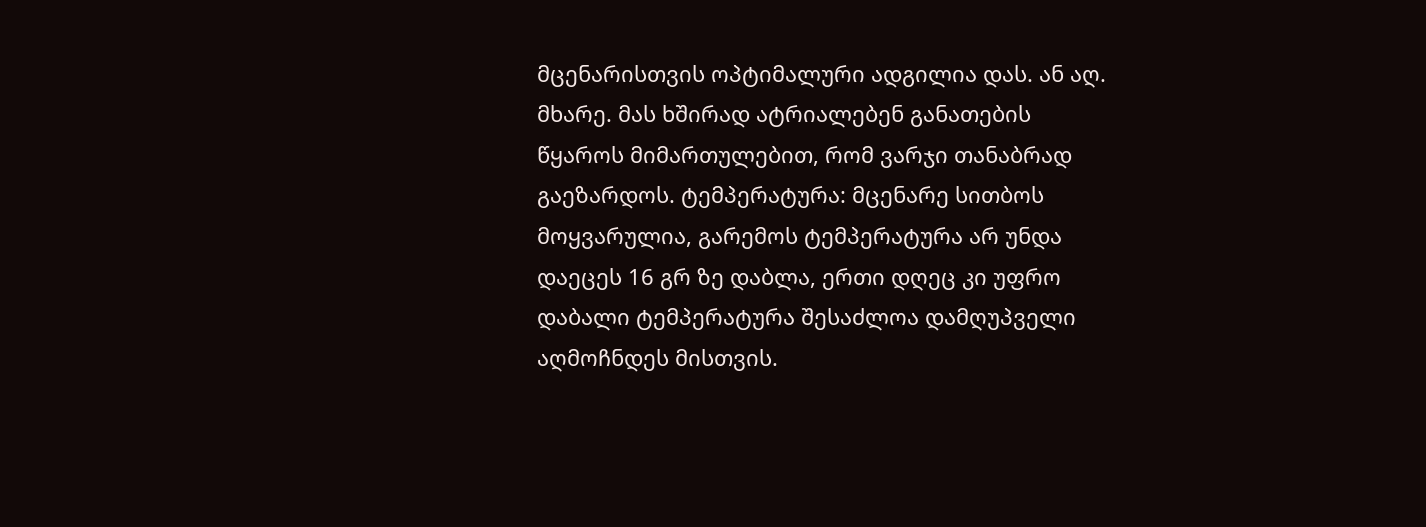მცენარისთვის ოპტიმალური ადგილია დას. ან აღ. მხარე. მას ხშირად ატრიალებენ განათების წყაროს მიმართულებით, რომ ვარჯი თანაბრად გაეზარდოს. ტემპერატურა: მცენარე სითბოს მოყვარულია, გარემოს ტემპერატურა არ უნდა დაეცეს 16 გრ ზე დაბლა, ერთი დღეც კი უფრო დაბალი ტემპერატურა შესაძლოა დამღუპველი აღმოჩნდეს მისთვის.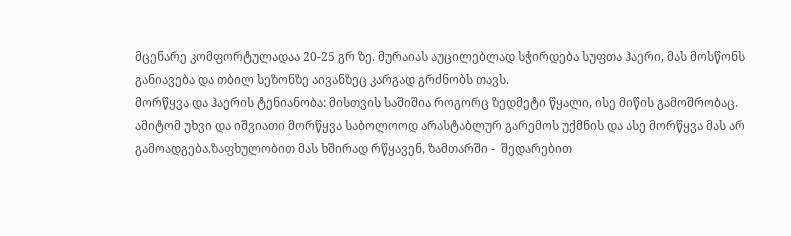მცენარე კომფორტულადაა 20-25 გრ ზე. მურაიას აუცილებლად სჭირდება სუფთა ჰაერი, მას მოსწონს განიავება და თბილ სეზონზე აივანზეც კარგად გრძნობს თავს.
მორწყვა და ჰაერის ტენიანობა: მისთვის საშიშია როგორც ზედმეტი წყალი, ისე მიწის გამოშრობაც. ამიტომ უხვი და იშვიათი მორწყვა საბოლოოდ არასტაბლურ გარემოს უქმნის და ასე მორწყვა მას არ გამოადგება.ზაფხულობით მას ხშირად რწყავენ, ზამთარში -  შედარებით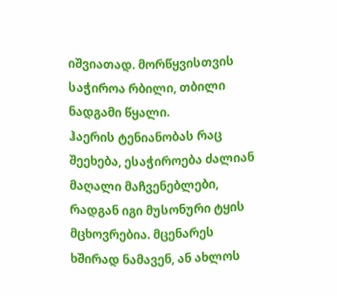იშვიათად. მორწყვისთვის საჭიროა რბილი, თბილი ნადგამი წყალი.
ჰაერის ტენიანობას რაც შეეხება, ესაჭიროება ძალიან მაღალი მაჩვენებლები, რადგან იგი მუსონური ტყის მცხოვრებია. მცენარეს ხშირად ნამავენ, ან ახლოს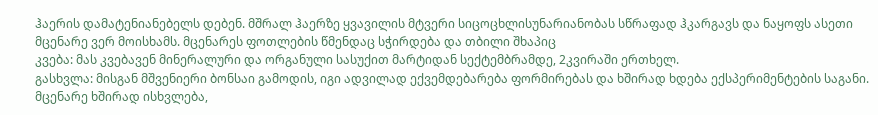ჰაერის დამატენიანებელს დებენ. მშრალ ჰაერზე ყვავილის მტვერი სიცოცხლისუნარიანობას სწრაფად ჰკარგავს და ნაყოფს ასეთი მცენარე ვერ მოისხამს. მცენარეს ფოთლების წმენდაც სჭირდება და თბილი შხაპიც
კვება: მას კვებავენ მინერალური და ორგანული სასუქით მარტიდან სექტემბრამდე, 2კვირაში ერთხელ.
გასხვლა: მისგან მშვენიერი ბონსაი გამოდის, იგი ადვილად ექვემდებარება ფორმირებას და ხშირად ხდება ექსპერიმენტების საგანი. მცენარე ხშირად ისხვლება,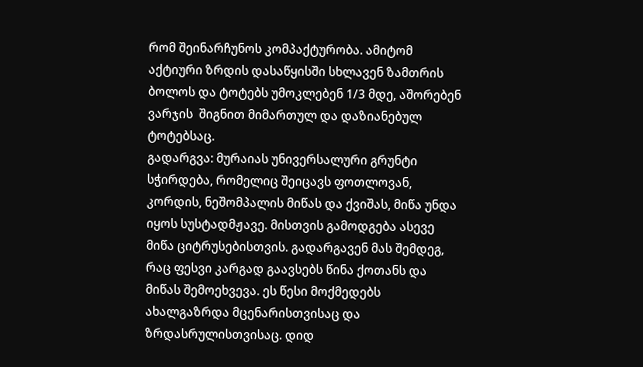რომ შეინარჩუნოს კომპაქტურობა. ამიტომ აქტიური ზრდის დასაწყისში სხლავენ ზამთრის ბოლოს და ტოტებს უმოკლებენ 1/3 მდე, აშორებენ ვარჯის  შიგნით მიმართულ და დაზიანებულ ტოტებსაც.
გადარგვა: მურაიას უნივერსალური გრუნტი სჭირდება, რომელიც შეიცავს ფოთლოვან, კორდის, ნეშომპალის მიწას და ქვიშას, მიწა უნდა იყოს სუსტადმჟავე. მისთვის გამოდგება ასევე მიწა ციტრუსებისთვის. გადარგავენ მას შემდეგ, რაც ფესვი კარგად გაავსებს წინა ქოთანს და მიწას შემოეხვევა. ეს წესი მოქმედებს ახალგაზრდა მცენარისთვისაც და ზრდასრულისთვისაც. დიდ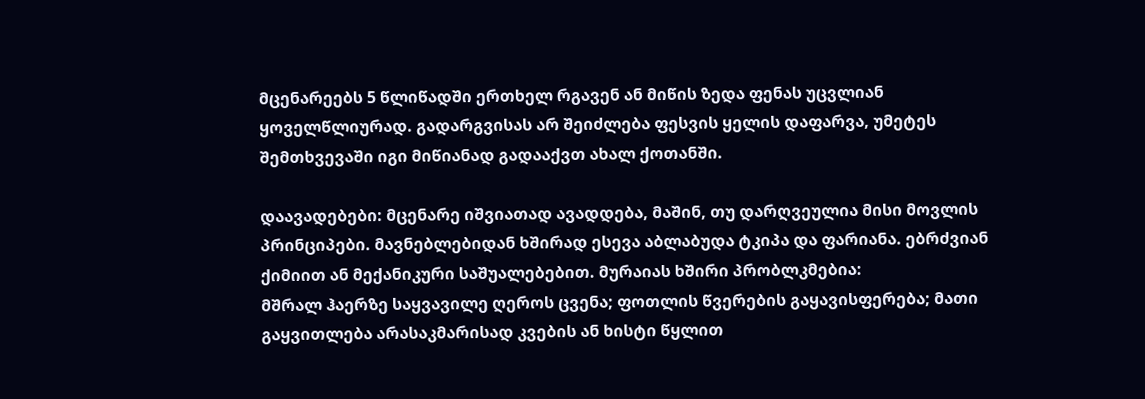მცენარეებს 5 წლიწადში ერთხელ რგავენ ან მიწის ზედა ფენას უცვლიან ყოველწლიურად. გადარგვისას არ შეიძლება ფესვის ყელის დაფარვა, უმეტეს შემთხვევაში იგი მიწიანად გადააქვთ ახალ ქოთანში.

დაავადებები: მცენარე იშვიათად ავადდება, მაშინ, თუ დარღვეულია მისი მოვლის პრინციპები. მავნებლებიდან ხშირად ესევა აბლაბუდა ტკიპა და ფარიანა. ებრძვიან ქიმიით ან მექანიკური საშუალებებით. მურაიას ხშირი პრობლკმებია:
მშრალ ჰაერზე საყვავილე ღეროს ცვენა; ფოთლის წვერების გაყავისფერება; მათი გაყვითლება არასაკმარისად კვების ან ხისტი წყლით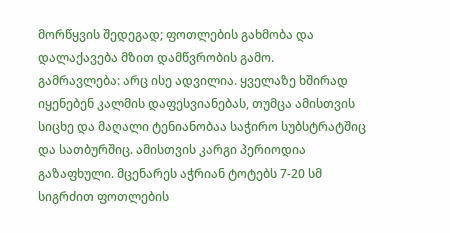მორწყვის შედეგად; ფოთლების გახმობა და დალაქავება მზით დამწვრობის გამო.
გამრავლება: არც ისე ადვილია. ყველაზე ხშირად იყენებენ კალმის დაფესვიანებას, თუმცა ამისთვის სიცხე და მაღალი ტენიანობაა საჭირო სუბსტრატშიც და სათბურშიც. ამისთვის კარგი პერიოდია გაზაფხული. მცენარეს აჭრიან ტოტებს 7-20 სმ სიგრძით ფოთლების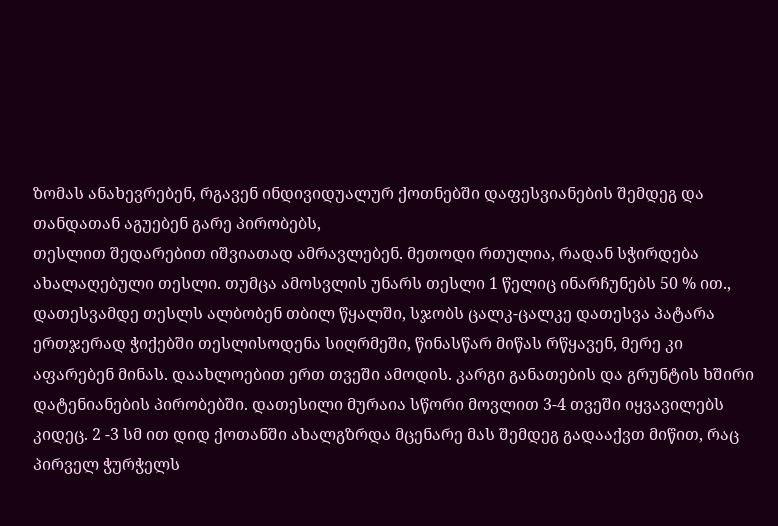ზომას ანახევრებენ, რგავენ ინდივიდუალურ ქოთნებში დაფესვიანების შემდეგ და თანდათან აგუებენ გარე პირობებს,
თესლით შედარებით იშვიათად ამრავლებენ. მეთოდი რთულია, რადან სჭირდება ახალაღებული თესლი. თუმცა ამოსვლის უნარს თესლი 1 წელიც ინარჩუნებს 50 % ით., დათესვამდე თესლს ალბობენ თბილ წყალში, სჯობს ცალკ-ცალკე დათესვა პატარა ერთჯერად ჭიქებში თესლისოდენა სიღრმეში, წინასწარ მიწას რწყავენ, მერე კი აფარებენ მინას. დაახლოებით ერთ თვეში ამოდის. კარგი განათების და გრუნტის ხშირი დატენიანების პირობებში. დათესილი მურაია სწორი მოვლით 3-4 თვეში იყვავილებს კიდეც. 2 -3 სმ ით დიდ ქოთანში ახალგზრდა მცენარე მას შემდეგ გადააქვთ მიწით, რაც პირველ ჭურჭელს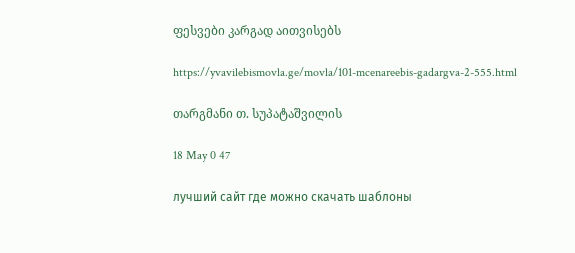ფესვები კარგად აითვისებს

https://yvavilebismovla.ge/movla/101-mcenareebis-gadargva-2-555.html

თარგმანი თ. სუპატაშვილის

18 May 0 47

лучший сайт где можно скачать шаблоны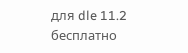для dle 11.2 бесплатно